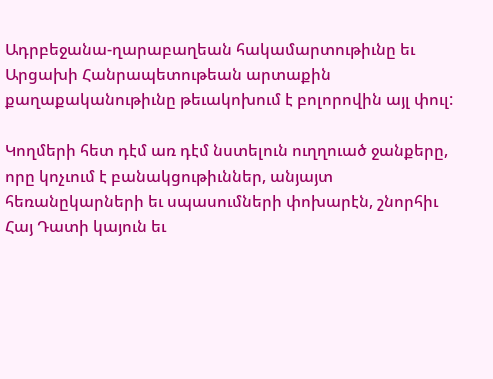Ադրբեջանա-ղարաբաղեան հակամարտութիւնը եւ Արցախի Հանրապետութեան արտաքին քաղաքականութիւնը թեւակոխում է բոլորովին այլ փուլ:

Կողմերի հետ դէմ առ դէմ նստելուն ուղղուած ջանքերը, որը կոչւում է բանակցութիւններ, անյայտ հեռանըկարների եւ սպասումների փոխարէն, շնորհիւ Հայ Դատի կայուն եւ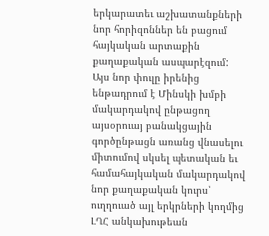երկարատեւ աշխատանքների նոր հորիզոններ են բացում հայկական արտաքին քաղաքական ասպարէզում:
Այս նոր փուլը իրենից ենթադրում է Մինսկի խմբի մակարդակով ընթացող այսօրուայ բանակցային գործընթացն առանց վնասելու միտումով սկսել պետական եւ համահայկական մակարդակով նոր քաղաքական կուրս՝ ուղղուած այլ երկրների կողմից ԼՂՀ անկախութեան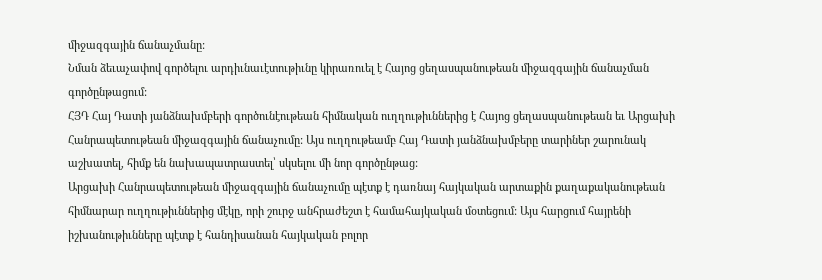միջազգային ճանաչմանը:
Նման ձեւաչափով գործելու արդիւնաւէտութիւնը կիրառուել է Հայոց ցեղասպանութեան միջազգային ճանաչման գործընթացում:
ՀՅԴ Հայ Դատի յանձնախմբերի գործունէութեան հիմնական ուղղութիւններից է Հայոց ցեղասպանութեան եւ Արցախի Հանրապետութեան միջազգային ճանաչումը: Այս ուղղութեամբ Հայ Դատի յանձնախմբերը տարիներ շարունակ աշխատել, հիմք են նախապատրաստել՝ սկսելու մի նոր գործընթաց:
Արցախի Հանրապետութեան միջազգային ճանաչումը պէտք է դառնայ հայկական արտաքին քաղաքականութեան հիմնարար ուղղութիւններից մէկը, որի շուրջ անհրաժեշտ է համահայկական մօտեցում: Այս հարցում հայրենի իշխանութիւնները պէտք է հանդիսանան հայկական բոլոր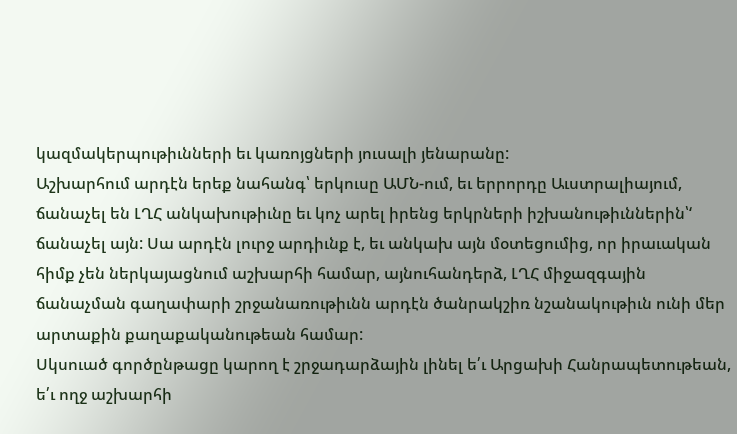կազմակերպութիւնների եւ կառոյցների յուսալի յենարանը:
Աշխարհում արդէն երեք նահանգ՝ երկուսը ԱՄՆ-ում, եւ երրորդը Աւստրալիայում, ճանաչել են ԼՂՀ անկախութիւնը եւ կոչ արել իրենց երկրների իշխանութիւններին՝‘ ճանաչել այն: Սա արդէն լուրջ արդիւնք է, եւ անկախ այն մօտեցումից, որ իրաւական հիմք չեն ներկայացնում աշխարհի համար, այնուհանդերձ, ԼՂՀ միջազգային ճանաչման գաղափարի շրջանառութիւնն արդէն ծանրակշիռ նշանակութիւն ունի մեր արտաքին քաղաքականութեան համար:
Սկսուած գործընթացը կարող է շրջադարձային լինել ե՛ւ Արցախի Հանրապետութեան, ե՛ւ ողջ աշխարհի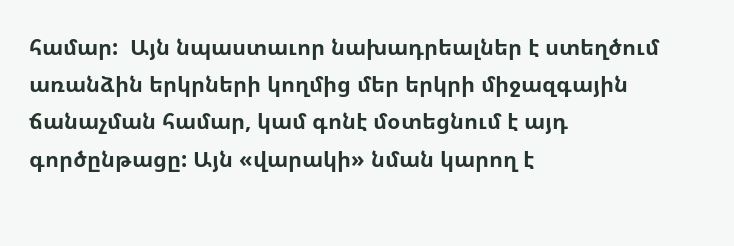համար:  Այն նպաստաւոր նախադրեալներ է ստեղծում առանձին երկրների կողմից մեր երկրի միջազգային ճանաչման համար, կամ գոնէ մօտեցնում է այդ գործընթացը: Այն «վարակի» նման կարող է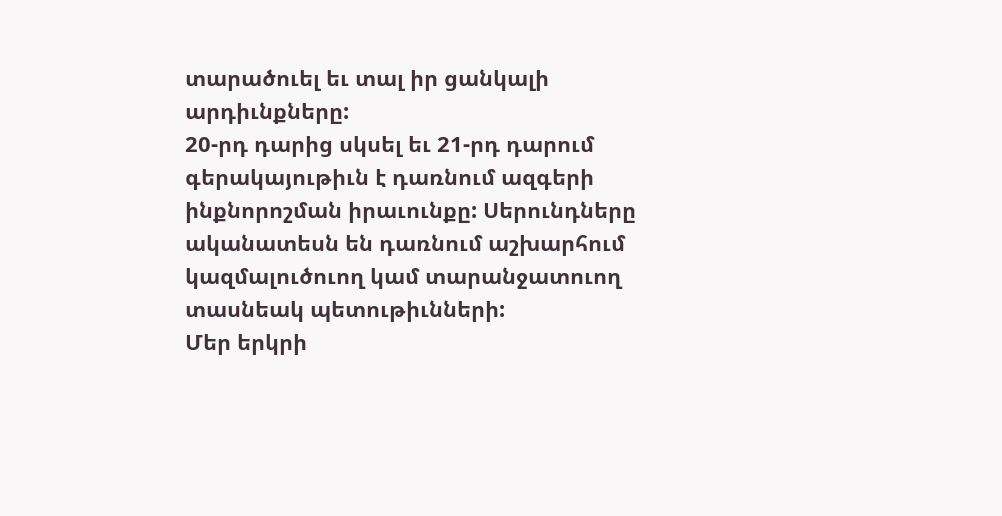տարածուել եւ տալ իր ցանկալի արդիւնքները:
20-րդ դարից սկսել եւ 21-րդ դարում գերակայութիւն է դառնում ազգերի ինքնորոշման իրաւունքը: Սերունդները ականատեսն են դառնում աշխարհում կազմալուծուող կամ տարանջատուող տասնեակ պետութիւնների:
Մեր երկրի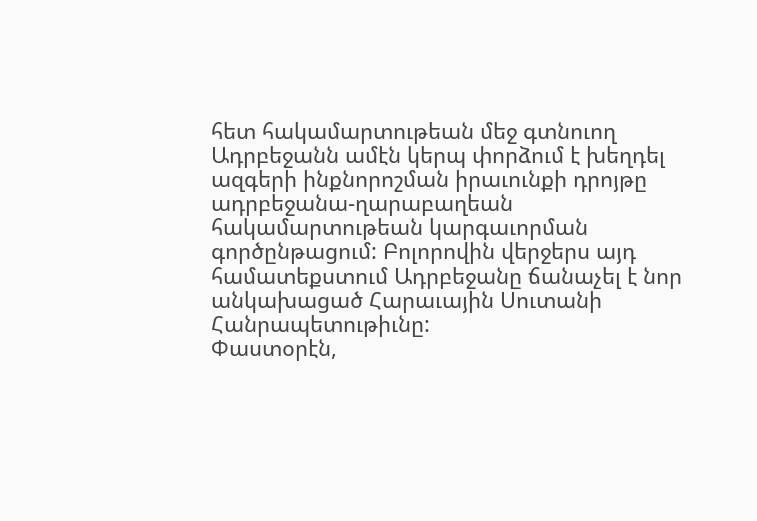հետ հակամարտութեան մեջ գտնուող Ադրբեջանն ամէն կերպ փորձում է խեղդել ազգերի ինքնորոշման իրաւունքի դրոյթը ադրբեջանա-ղարաբաղեան հակամարտութեան կարգաւորման գործընթացում: Բոլորովին վերջերս այդ համատեքստում Ադրբեջանը ճանաչել է նոր անկախացած Հարաւային Սուտանի Հանրապետութիւնը:
Փաստօրէն,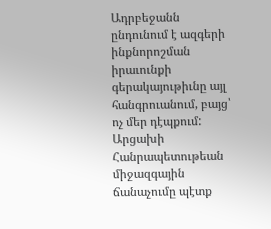Ադրբեջանն ընդունում է ազգերի ինքնորոշման իրաւունքի գերակայութիւնը այլ հանգրուանում, բայց՝ ոչ մեր դէպքում:
Արցախի Հանրապետութեան միջազգային ճանաչումը պէտք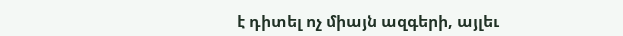է դիտել ոչ միայն ազգերի, այլեւ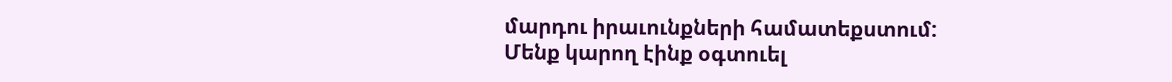մարդու իրաւունքների համատեքստում:
Մենք կարող էինք օգտուել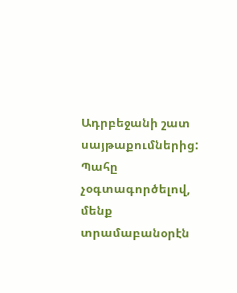Ադրբեջանի շատ սայթաքումներից: Պահը չօգտագործելով, մենք տրամաբանօրէն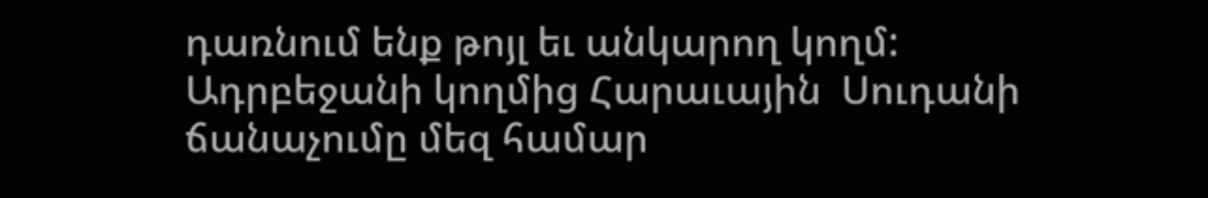դառնում ենք թոյլ եւ անկարող կողմ:
Ադրբեջանի կողմից Հարաւային  Սուդանի ճանաչումը մեզ համար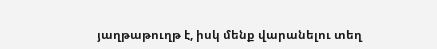յաղթաթուղթ է, իսկ մենք վարանելու տեղ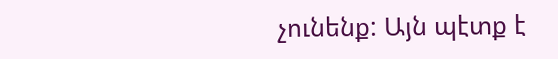չունենք: Այն պէտք է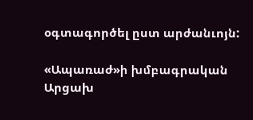օգտագործել ըստ արժանւոյն:

«Ապառաժ»ի խմբագրական
Արցախ